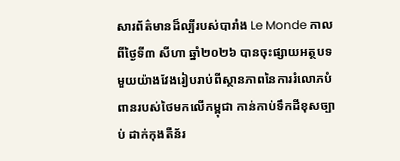សារព័ត៌មានដ៏ល្បីរបស់បារាំង Le Monde កាលពីថ្ងៃទី៣ សីហា ឆ្នាំ២០២៦ បានចុះផ្សាយអត្ថបទមួយយ៉ាងវែងរៀបរាប់ពីស្ថានភាពនៃការរំលោភបំពានរបស់ថៃមកលើកម្ពុជា កាន់កាប់ទឹកដីខុសច្បាប់ ដាក់កុងតឺន័រ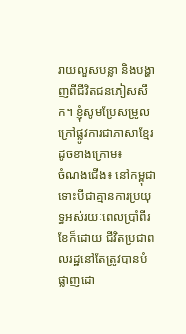រាយលួសបន្លា និងបង្ហាញពីជីវិតជនភៀសសឹក។ ខ្ញុំសូមប្រែសម្រូលក្រៅផ្លូវការជាភាសាខ្មែរដូចខាងក្រោម៖
ចំណងជើង៖ នៅកម្ពុជា ទោះបីជាគ្មានការប្រយុទ្ធអស់រយៈពេលប្រាំពីរខែក៏ដោយ ជីវិតប្រជាពលរដ្ឋនៅតែត្រូវបានបំផ្លាញដោ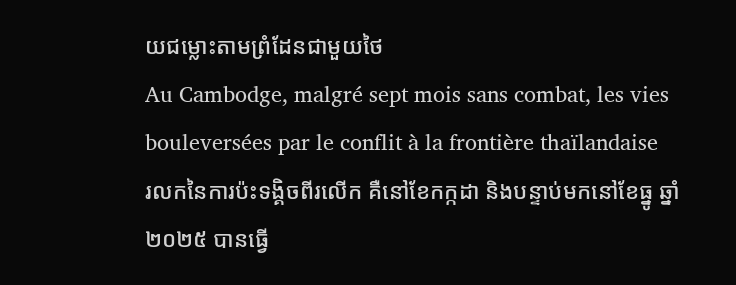យជម្លោះតាមព្រំដែនជាមួយថៃ
Au Cambodge, malgré sept mois sans combat, les vies bouleversées par le conflit à la frontière thaïlandaise
រលកនៃការប៉ះទង្គិចពីរលើក គឺនៅខែកក្កដា និងបន្ទាប់មកនៅខែធ្នូ ឆ្នាំ២០២៥ បានធ្វើ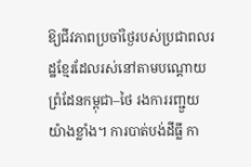ឱ្យជីវភាពប្រចាំថ្ងៃរបស់ប្រជាពលរដ្ឋខ្មែរដែលរស់នៅតាមបណ្តោយព្រំដែនកម្ពុជា–ថៃ រងការរញ្ជួយយ៉ាងខ្លាំង។ ការបាត់បង់ដីធ្លី កា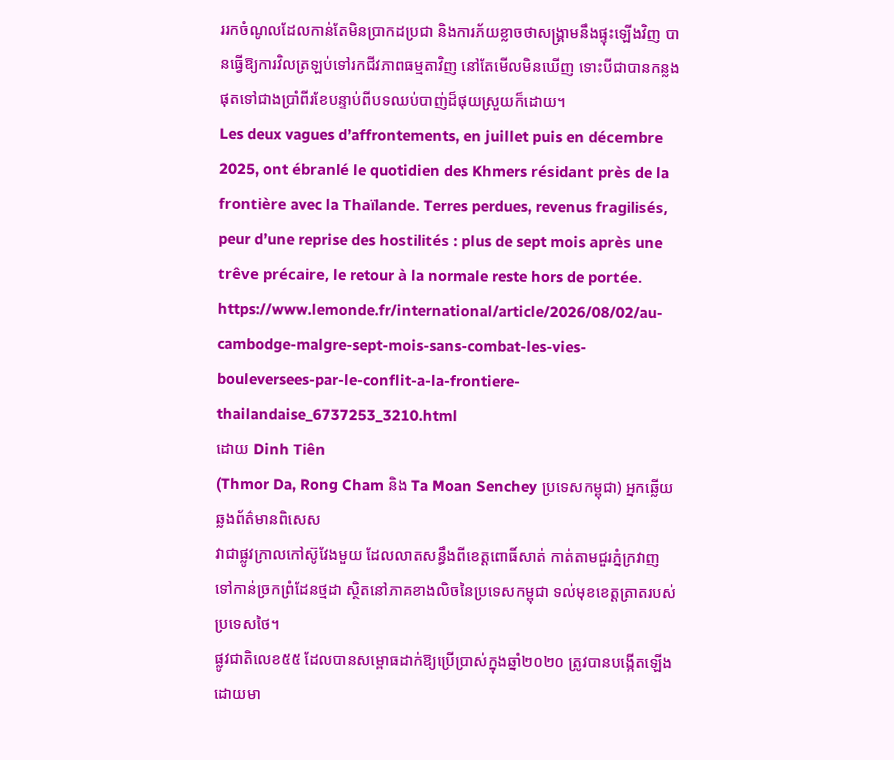ររកចំណូលដែលកាន់តែមិនប្រាកដប្រជា និងការភ័យខ្លាចថាសង្គ្រាមនឹងផ្ទុះឡើងវិញ បានធ្វើឱ្យការវិលត្រឡប់ទៅរកជីវភាពធម្មតាវិញ នៅតែមើលមិនឃើញ ទោះបីជាបានកន្លងផុតទៅជាងប្រាំពីរខែបន្ទាប់ពីបទឈប់បាញ់ដ៏ផុយស្រួយក៏ដោយ។
Les deux vagues d’affrontements, en juillet puis en décembre 2025, ont ébranlé le quotidien des Khmers résidant près de la frontière avec la Thaïlande. Terres perdues, revenus fragilisés, peur d’une reprise des hostilités : plus de sept mois après une trêve précaire, le retour à la normale reste hors de portée.
https://www.lemonde.fr/international/article/2026/08/02/au-cambodge-malgre-sept-mois-sans-combat-les-vies-bouleversees-par-le-conflit-a-la-frontiere-thailandaise_6737253_3210.html
ដោយ Dinh Tiên
(Thmor Da, Rong Cham និង Ta Moan Senchey ប្រទេសកម្ពុជា) អ្នកឆ្លើយឆ្លងព័ត៌មានពិសេស
វាជាផ្លូវក្រាលកៅស៊ូវែងមួយ ដែលលាតសន្ធឹងពីខេត្តពោធិ៍សាត់ កាត់តាមជួរភ្នំក្រវាញ ទៅកាន់ច្រកព្រំដែនថ្មដា ស្ថិតនៅភាគខាងលិចនៃប្រទេសកម្ពុជា ទល់មុខខេត្តត្រាតរបស់ប្រទេសថៃ។
ផ្លូវជាតិលេខ៥៥ ដែលបានសម្ពោធដាក់ឱ្យប្រើប្រាស់ក្នុងឆ្នាំ២០២០ ត្រូវបានបង្កើតឡើងដោយមា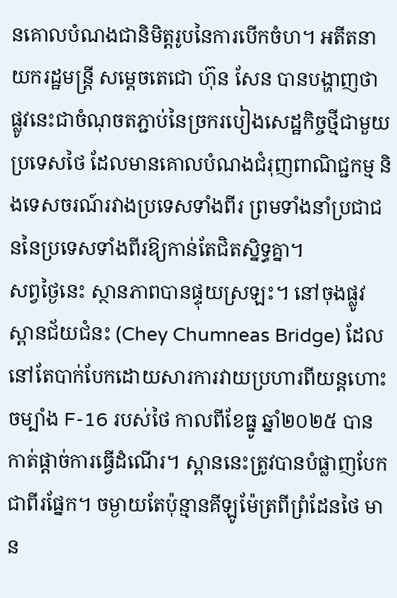នគោលបំណងជានិមិត្តរូបនៃការបើកចំហ។ អតីតនាយករដ្ឋមន្ត្រី សម្តេចតេជោ ហ៊ុន សែន បានបង្ហាញថា ផ្លូវនេះជាចំណុចតភ្ជាប់នៃច្រករបៀងសេដ្ឋកិច្ចថ្មីជាមួយប្រទេសថៃ ដែលមានគោលបំណងជំរុញពាណិជ្ជកម្ម និងទេសចរណ៍រវាងប្រទេសទាំងពីរ ព្រមទាំងនាំប្រជាជននៃប្រទេសទាំងពីរឱ្យកាន់តែជិតស្និទ្ធគ្នា។
សព្វថ្ងៃនេះ ស្ថានភាពបានផ្ទុយស្រឡះ។ នៅចុងផ្លូវ ស្ពានជ័យជំនះ (Chey Chumneas Bridge) ដែលនៅតែបាក់បែកដោយសារការវាយប្រហារពីយន្តហោះចម្បាំង F-16 របស់ថៃ កាលពីខែធ្នូ ឆ្នាំ២០២៥ បានកាត់ផ្តាច់ការធ្វើដំណើរ។ ស្ពាននេះត្រូវបានបំផ្លាញបែកជាពីរផ្នែក។ ចម្ងាយតែប៉ុន្មានគីឡូម៉ែត្រពីព្រំដែនថៃ មាន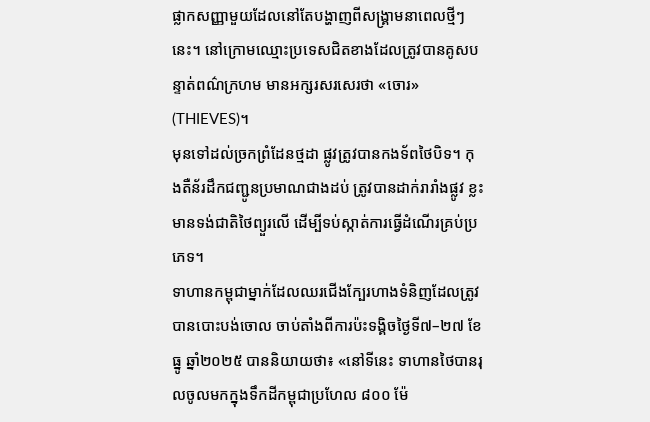ផ្លាកសញ្ញាមួយដែលនៅតែបង្ហាញពីសង្គ្រាមនាពេលថ្មីៗនេះ។ នៅក្រោមឈ្មោះប្រទេសជិតខាងដែលត្រូវបានគូសបន្ទាត់ពណ៌ក្រហម មានអក្សរសរសេរថា «ចោរ» (THIEVES)។
មុនទៅដល់ច្រកព្រំដែនថ្មដា ផ្លូវត្រូវបានកងទ័ពថៃបិទ។ កុងតឺន័រដឹកជញ្ជូនប្រមាណជាងដប់ ត្រូវបានដាក់រារាំងផ្លូវ ខ្លះមានទង់ជាតិថៃព្យួរលើ ដើម្បីទប់ស្កាត់ការធ្វើដំណើរគ្រប់ប្រភេទ។
ទាហានកម្ពុជាម្នាក់ដែលឈរជើងក្បែរហាងទំនិញដែលត្រូវបានបោះបង់ចោល ចាប់តាំងពីការប៉ះទង្គិចថ្ងៃទី៧–២៧ ខែធ្នូ ឆ្នាំ២០២៥ បាននិយាយថា៖ «នៅទីនេះ ទាហានថៃបានរុលចូលមកក្នុងទឹកដីកម្ពុជាប្រហែល ៨០០ ម៉ែ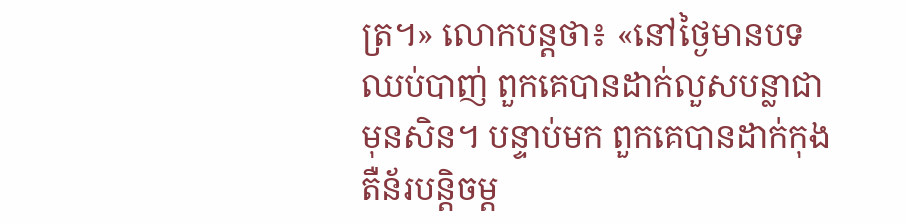ត្រ។» លោកបន្តថា៖ «នៅថ្ងៃមានបទឈប់បាញ់ ពួកគេបានដាក់លួសបន្លាជាមុនសិន។ បន្ទាប់មក ពួកគេបានដាក់កុងតឺន័របន្តិចម្ត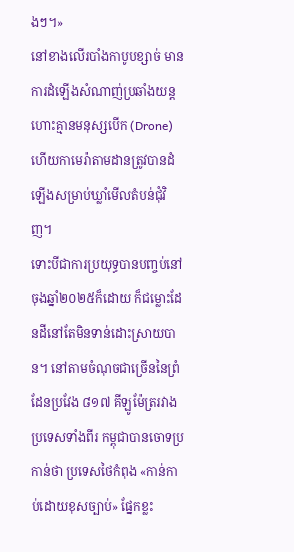ងៗ។»
នៅខាងលើរបាំងកាបូបខ្សាច់ មានការដំឡើងសំណាញ់ប្រឆាំងយន្តហោះគ្មានមនុស្សបើក (Drone) ហើយកាមេរ៉ាតាមដានត្រូវបានដំឡើងសម្រាប់ឃ្លាំមើលតំបន់ជុំវិញ។
ទោះបីជាការប្រយុទ្ធបានបញ្ចប់នៅចុងឆ្នាំ២០២៥ក៏ដោយ ក៏ជម្លោះដែនដីនៅតែមិនទាន់ដោះស្រាយបាន។ នៅតាមចំណុចជាច្រើននៃព្រំដែនប្រវែង ៨១៧ គីឡូម៉ែត្ររវាងប្រទេសទាំងពីរ កម្ពុជាបានចោទប្រកាន់ថា ប្រទេសថៃកំពុង «កាន់កាប់ដោយខុសច្បាប់» ផ្នែកខ្លះ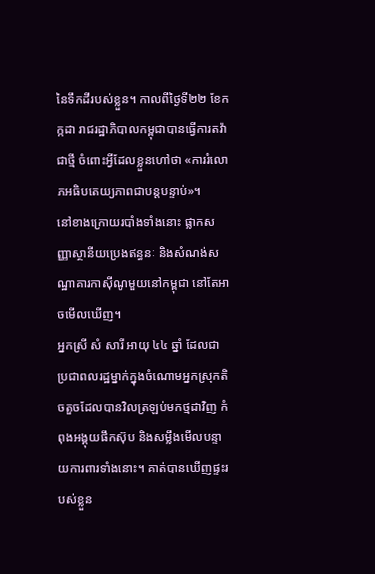នៃទឹកដីរបស់ខ្លួន។ កាលពីថ្ងៃទី២២ ខែកក្កដា រាជរដ្ឋាភិបាលកម្ពុជាបានធ្វើការតវ៉ាជាថ្មី ចំពោះអ្វីដែលខ្លួនហៅថា «ការរំលោភអធិបតេយ្យភាពជាបន្តបន្ទាប់»។
នៅខាងក្រោយរបាំងទាំងនោះ ផ្លាកសញ្ញាស្ថានីយប្រេងឥន្ធនៈ និងសំណង់សណ្ឋាគារកាស៊ីណូមួយនៅកម្ពុជា នៅតែអាចមើលឃើញ។
អ្នកស្រី សំ សារី អាយុ ៤៤ ឆ្នាំ ដែលជាប្រជាពលរដ្ឋម្នាក់ក្នុងចំណោមអ្នកស្រុកតិចតួចដែលបានវិលត្រឡប់មកថ្មដាវិញ កំពុងអង្គុយផឹកស៊ុប និងសម្លឹងមើលបន្ទាយការពារទាំងនោះ។ គាត់បានឃើញផ្ទះរបស់ខ្លួន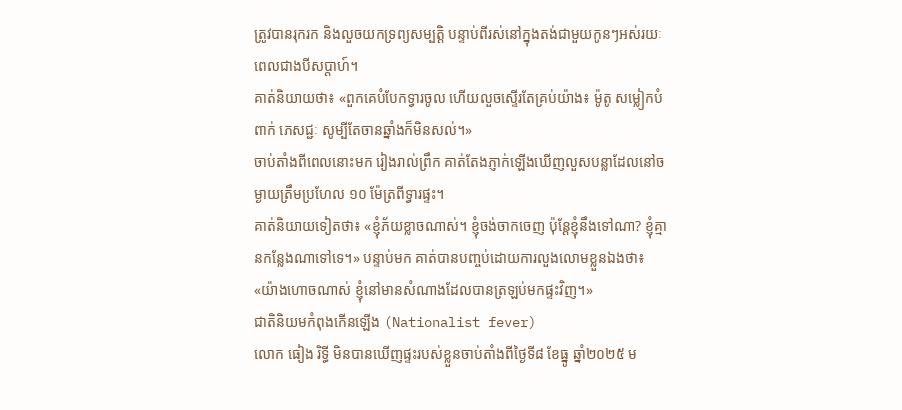ត្រូវបានរុករក និងលួចយកទ្រព្យសម្បត្តិ បន្ទាប់ពីរស់នៅក្នុងតង់ជាមួយកូនៗអស់រយៈពេលជាងបីសប្តាហ៍។
គាត់និយាយថា៖ «ពួកគេបំបែកទ្វារចូល ហើយលួចស្ទើរតែគ្រប់យ៉ាង៖ ម៉ូតូ សម្លៀកបំពាក់ ភេសជ្ជៈ សូម្បីតែចានឆ្នាំងក៏មិនសល់។»
ចាប់តាំងពីពេលនោះមក រៀងរាល់ព្រឹក គាត់តែងភ្ញាក់ឡើងឃើញលួសបន្លាដែលនៅចម្ងាយត្រឹមប្រហែល ១០ ម៉ែត្រពីទ្វារផ្ទះ។
គាត់និយាយទៀតថា៖ «ខ្ញុំភ័យខ្លាចណាស់។ ខ្ញុំចង់ចាកចេញ ប៉ុន្តែខ្ញុំនឹងទៅណា? ខ្ញុំគ្មានកន្លែងណាទៅទេ។» បន្ទាប់មក គាត់បានបញ្ចប់ដោយការលួងលោមខ្លួនឯងថា៖ «យ៉ាងហោចណាស់ ខ្ញុំនៅមានសំណាងដែលបានត្រឡប់មកផ្ទះវិញ។»
ជាតិនិយមកំពុងកើនឡើង (Nationalist fever)
លោក ធៀង រិទ្ធី មិនបានឃើញផ្ទះរបស់ខ្លួនចាប់តាំងពីថ្ងៃទី៨ ខែធ្នូ ឆ្នាំ២០២៥ ម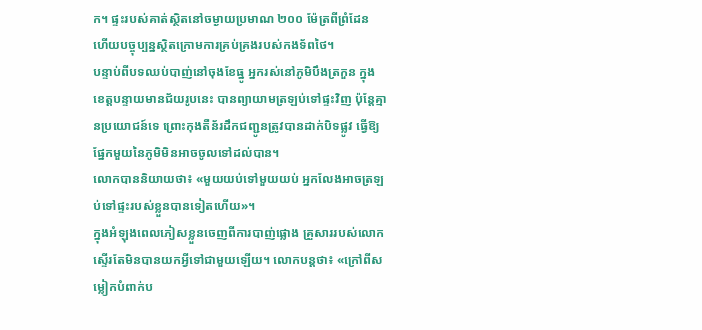ក។ ផ្ទះរបស់គាត់ស្ថិតនៅចម្ងាយប្រមាណ ២០០ ម៉ែត្រពីព្រំដែន ហើយបច្ចុប្បន្នស្ថិតក្រោមការគ្រប់គ្រងរបស់កងទ័ពថៃ។
បន្ទាប់ពីបទឈប់បាញ់នៅចុងខែធ្នូ អ្នករស់នៅភូមិបឹងត្រកួន ក្នុងខេត្តបន្ទាយមានជ័យរូបនេះ បានព្យាយាមត្រឡប់ទៅផ្ទះវិញ ប៉ុន្តែគ្មានប្រយោជន៍ទេ ព្រោះកុងតឺន័រដឹកជញ្ជូនត្រូវបានដាក់បិទផ្លូវ ធ្វើឱ្យផ្នែកមួយនៃភូមិមិនអាចចូលទៅដល់បាន។
លោកបាននិយាយថា៖ «មួយយប់ទៅមួយយប់ អ្នកលែងអាចត្រឡប់ទៅផ្ទះរបស់ខ្លួនបានទៀតហើយ»។
ក្នុងអំឡុងពេលភៀសខ្លួនចេញពីការបាញ់ផ្លោង គ្រួសាររបស់លោកស្ទើរតែមិនបានយកអ្វីទៅជាមួយឡើយ។ លោកបន្តថា៖ «ក្រៅពីសម្លៀកបំពាក់ប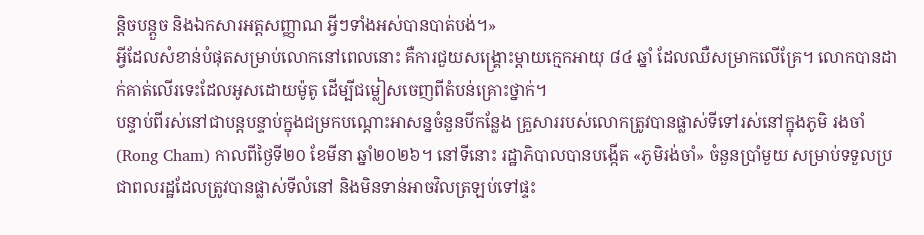ន្តិចបន្តួច និងឯកសារអត្តសញ្ញាណ អ្វីៗទាំងអស់បានបាត់បង់។»
អ្វីដែលសំខាន់បំផុតសម្រាប់លោកនៅពេលនោះ គឺការជួយសង្គ្រោះម្ដាយក្មេកអាយុ ៨៤ ឆ្នាំ ដែលឈឺសម្រាកលើគ្រែ។ លោកបានដាក់គាត់លើរទេះដែលអូសដោយម៉ូតូ ដើម្បីជម្លៀសចេញពីតំបន់គ្រោះថ្នាក់។
បន្ទាប់ពីរស់នៅជាបន្តបន្ទាប់ក្នុងជម្រកបណ្ដោះអាសន្នចំនួនបីកន្លែង គ្រួសាររបស់លោកត្រូវបានផ្លាស់ទីទៅរស់នៅក្នុងភូមិ រងចាំ (Rong Cham) កាលពីថ្ងៃទី២០ ខែមីនា ឆ្នាំ២០២៦។ នៅទីនោះ រដ្ឋាភិបាលបានបង្កើត «ភូមិរង់ចាំ» ចំនួនប្រាំមួយ សម្រាប់ទទួលប្រជាពលរដ្ឋដែលត្រូវបានផ្លាស់ទីលំនៅ និងមិនទាន់អាចវិលត្រឡប់ទៅផ្ទះ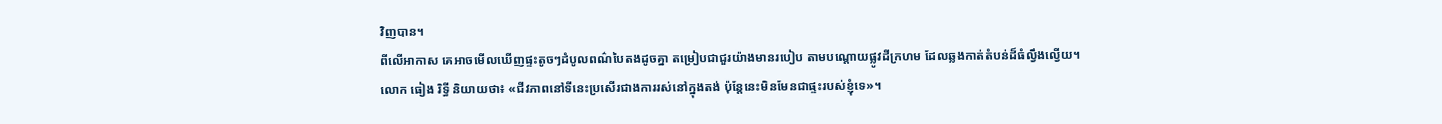វិញបាន។
ពីលើអាកាស គេអាចមើលឃើញផ្ទះតូចៗដំបូលពណ៌បៃតងដូចគ្នា តម្រៀបជាជួរយ៉ាងមានរបៀប តាមបណ្ដោយផ្លូវដីក្រហម ដែលឆ្លងកាត់តំបន់ដ៏ធំល្វឹងល្វើយ។
លោក ធៀង រិទ្ធី និយាយថា៖ «ជីវភាពនៅទីនេះប្រសើរជាងការរស់នៅក្នុងតង់ ប៉ុន្តែនេះមិនមែនជាផ្ទះរបស់ខ្ញុំទេ»។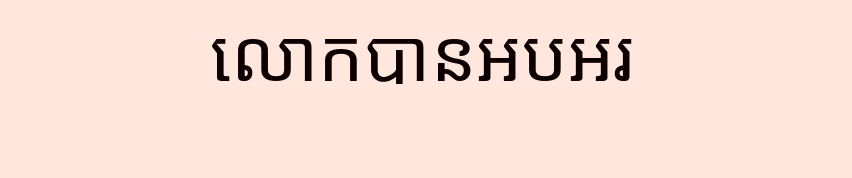លោកបានអបអរ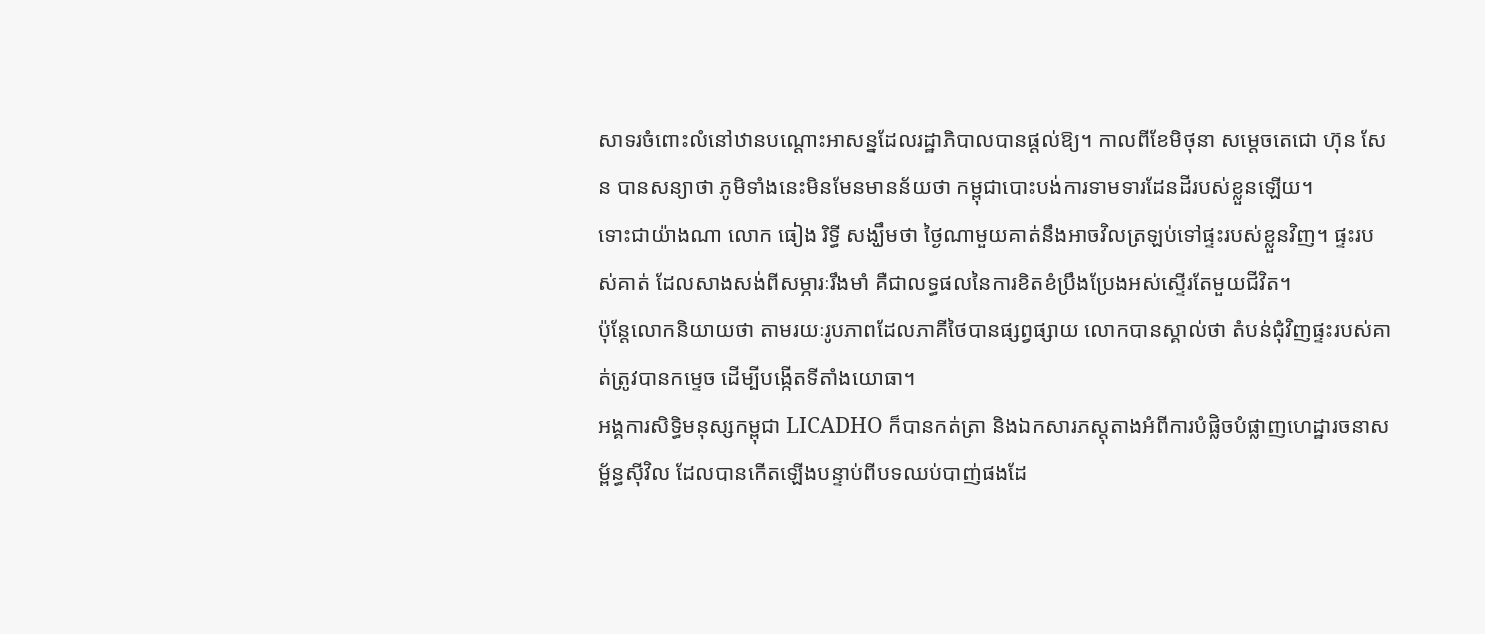សាទរចំពោះលំនៅឋានបណ្ដោះអាសន្នដែលរដ្ឋាភិបាលបានផ្ដល់ឱ្យ។ កាលពីខែមិថុនា សម្តេចតេជោ ហ៊ុន សែន បានសន្យាថា ភូមិទាំងនេះមិនមែនមានន័យថា កម្ពុជាបោះបង់ការទាមទារដែនដីរបស់ខ្លួនឡើយ។
ទោះជាយ៉ាងណា លោក ធៀង រិទ្ធី សង្ឃឹមថា ថ្ងៃណាមួយគាត់នឹងអាចវិលត្រឡប់ទៅផ្ទះរបស់ខ្លួនវិញ។ ផ្ទះរបស់គាត់ ដែលសាងសង់ពីសម្ភារៈរឹងមាំ គឺជាលទ្ធផលនៃការខិតខំប្រឹងប្រែងអស់ស្ទើរតែមួយជីវិត។
ប៉ុន្តែលោកនិយាយថា តាមរយៈរូបភាពដែលភាគីថៃបានផ្សព្វផ្សាយ លោកបានស្គាល់ថា តំបន់ជុំវិញផ្ទះរបស់គាត់ត្រូវបានកម្ទេច ដើម្បីបង្កើតទីតាំងយោធា។
អង្គការសិទ្ធិមនុស្សកម្ពុជា LICADHO ក៏បានកត់ត្រា និងឯកសារភស្តុតាងអំពីការបំផ្លិចបំផ្លាញហេដ្ឋារចនាសម្ព័ន្ធស៊ីវិល ដែលបានកើតឡើងបន្ទាប់ពីបទឈប់បាញ់ផងដែ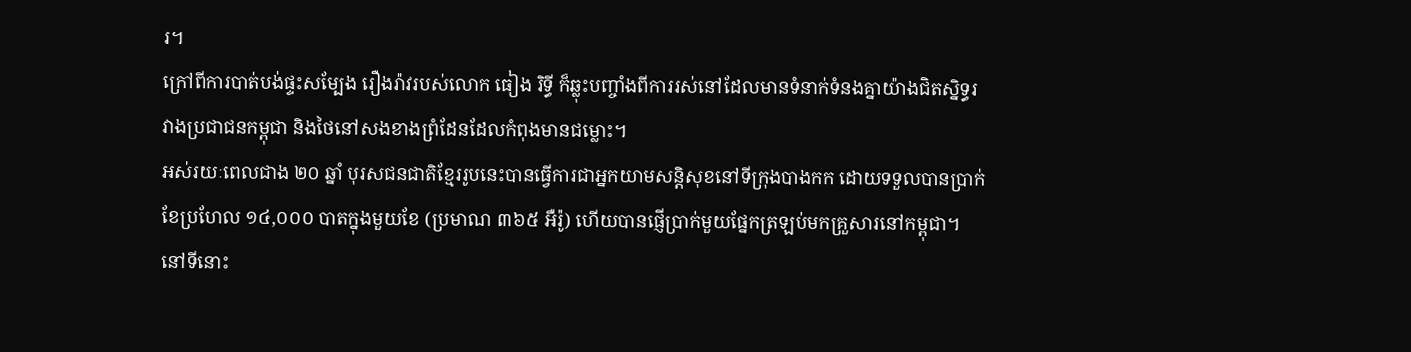រ។
ក្រៅពីការបាត់បង់ផ្ទះសម្បែង រឿងរ៉ាវរបស់លោក ធៀង រិទ្ធី ក៏ឆ្លុះបញ្ចាំងពីការរស់នៅដែលមានទំនាក់ទំនងគ្នាយ៉ាងជិតស្និទ្ធរវាងប្រជាជនកម្ពុជា និងថៃនៅសងខាងព្រំដែនដែលកំពុងមានជម្លោះ។
អស់រយៈពេលជាង ២០ ឆ្នាំ បុរសជនជាតិខ្មែររូបនេះបានធ្វើការជាអ្នកយាមសន្តិសុខនៅទីក្រុងបាងកក ដោយទទួលបានប្រាក់ខែប្រហែល ១៤,០០០ បាតក្នុងមួយខែ (ប្រមាណ ៣៦៥ អឺរ៉ូ) ហើយបានផ្ញើប្រាក់មួយផ្នែកត្រឡប់មកគ្រួសារនៅកម្ពុជា។
នៅទីនោះ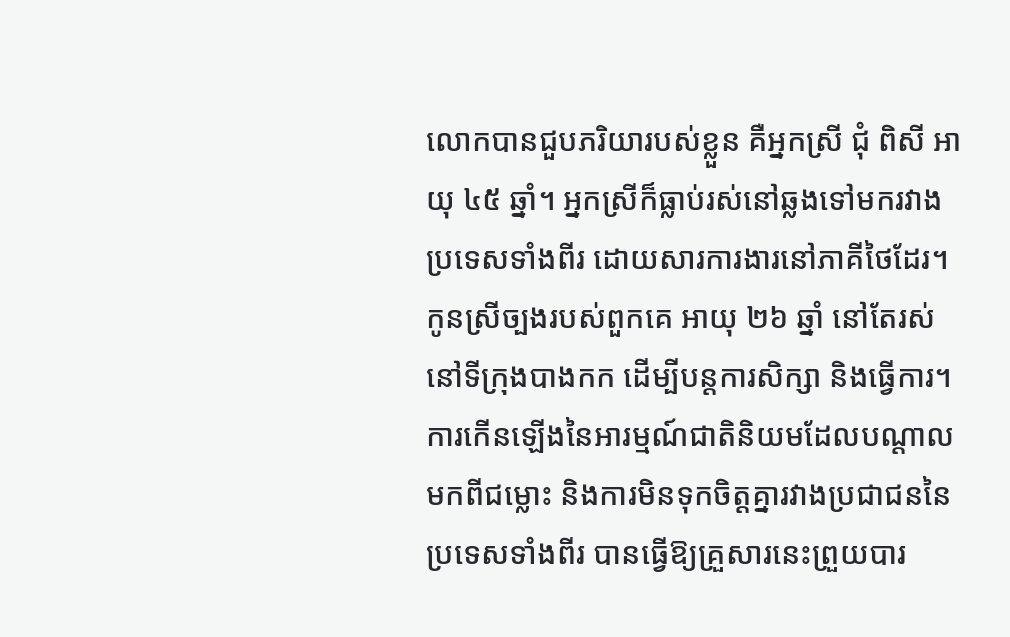លោកបានជួបភរិយារបស់ខ្លួន គឺអ្នកស្រី ជុំ ពិសី អាយុ ៤៥ ឆ្នាំ។ អ្នកស្រីក៏ធ្លាប់រស់នៅឆ្លងទៅមករវាងប្រទេសទាំងពីរ ដោយសារការងារនៅភាគីថៃដែរ។
កូនស្រីច្បងរបស់ពួកគេ អាយុ ២៦ ឆ្នាំ នៅតែរស់នៅទីក្រុងបាងកក ដើម្បីបន្តការសិក្សា និងធ្វើការ។
ការកើនឡើងនៃអារម្មណ៍ជាតិនិយមដែលបណ្តាលមកពីជម្លោះ និងការមិនទុកចិត្តគ្នារវាងប្រជាជននៃប្រទេសទាំងពីរ បានធ្វើឱ្យគ្រួសារនេះព្រួយបារ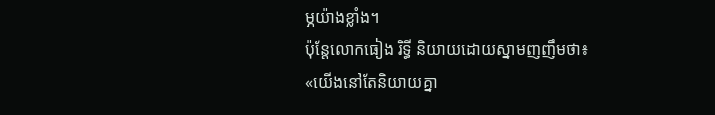ម្ភយ៉ាងខ្លាំង។
ប៉ុន្តែលោកធៀង រិទ្ធី និយាយដោយស្នាមញញឹមថា៖ «យើងនៅតែនិយាយគ្នា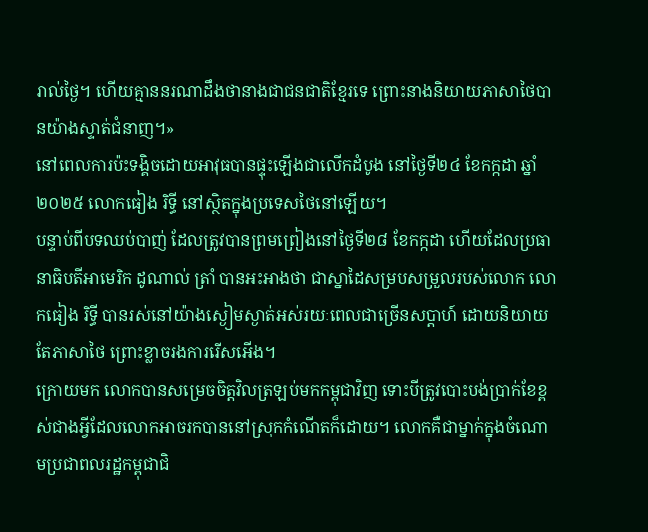រាល់ថ្ងៃ។ ហើយគ្មាននរណាដឹងថានាងជាជនជាតិខ្មែរទេ ព្រោះនាងនិយាយភាសាថៃបានយ៉ាងស្ទាត់ជំនាញ។»
នៅពេលការប៉ះទង្គិចដោយអាវុធបានផ្ទុះឡើងជាលើកដំបូង នៅថ្ងៃទី២៤ ខែកក្កដា ឆ្នាំ២០២៥ លោកធៀង រិទ្ធី នៅស្ថិតក្នុងប្រទេសថៃនៅឡើយ។
បន្ទាប់ពីបទឈប់បាញ់ ដែលត្រូវបានព្រមព្រៀងនៅថ្ងៃទី២៨ ខែកក្កដា ហើយដែលប្រធានាធិបតីអាមេរិក ដូណាល់ ត្រាំ បានអះអាងថា ជាស្នាដៃសម្របសម្រួលរបស់លោក លោកធៀង រិទ្ធី បានរស់នៅយ៉ាងស្ងៀមស្ងាត់អស់រយៈពេលជាច្រើនសប្ដាហ៍ ដោយនិយាយតែភាសាថៃ ព្រោះខ្លាចរងការរើសអើង។
ក្រោយមក លោកបានសម្រេចចិត្តវិលត្រឡប់មកកម្ពុជាវិញ ទោះបីត្រូវបោះបង់ប្រាក់ខែខ្ពស់ជាងអ្វីដែលលោកអាចរកបាននៅស្រុកកំណើតក៏ដោយ។ លោកគឺជាម្នាក់ក្នុងចំណោមប្រជាពលរដ្ឋកម្ពុជាជិ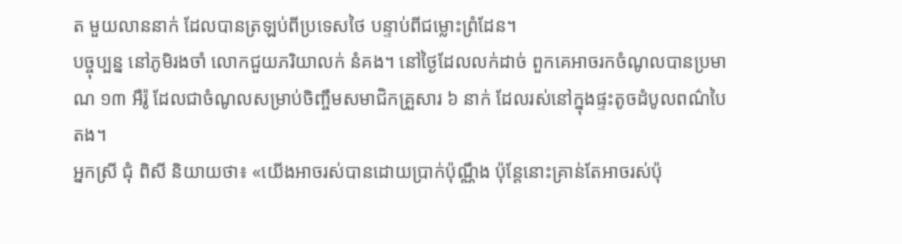ត មួយលាននាក់ ដែលបានត្រឡប់ពីប្រទេសថៃ បន្ទាប់ពីជម្លោះព្រំដែន។
បច្ចុប្បន្ន នៅភូមិរងចាំ លោកជួយភរិយាលក់ នំគង។ នៅថ្ងៃដែលលក់ដាច់ ពួកគេអាចរកចំណូលបានប្រមាណ ១៣ អឺរ៉ូ ដែលជាចំណូលសម្រាប់ចិញ្ចឹមសមាជិកគ្រួសារ ៦ នាក់ ដែលរស់នៅក្នុងផ្ទះតូចដំបូលពណ៌បៃតង។
អ្នកស្រី ជុំ ពិសី និយាយថា៖ «យើងអាចរស់បានដោយប្រាក់ប៉ុណ្ណឹង ប៉ុន្តែនោះគ្រាន់តែអាចរស់ប៉ុ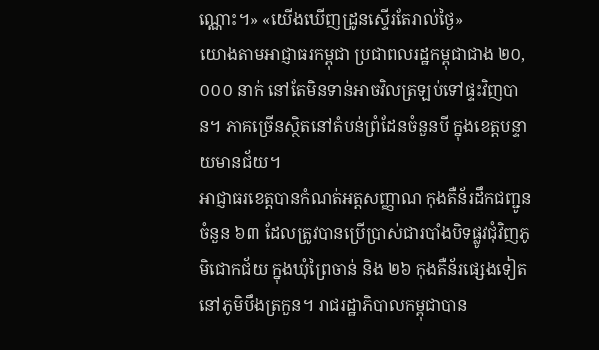ណ្ណោះ។» «យើងឃើញដ្រូនស្ទើរតែរាល់ថ្ងៃ»
យោងតាមអាជ្ញាធរកម្ពុជា ប្រជាពលរដ្ឋកម្ពុជាជាង ២០,០០០ នាក់ នៅតែមិនទាន់អាចវិលត្រឡប់ទៅផ្ទះវិញបាន។ ភាគច្រើនស្ថិតនៅតំបន់ព្រំដែនចំនួនបី ក្នុងខេត្តបន្ទាយមានជ័យ។
អាជ្ញាធរខេត្តបានកំណត់អត្តសញ្ញាណ កុងតឺន័រដឹកជញ្ជូនចំនួន ៦៣ ដែលត្រូវបានប្រើប្រាស់ជារបាំងបិទផ្លូវជុំវិញភូមិជោកជ័យ ក្នុងឃុំព្រៃចាន់ និង ២៦ កុងតឺន័រផ្សេងទៀត នៅភូមិបឹងត្រកួន។ រាជរដ្ឋាភិបាលកម្ពុជាបាន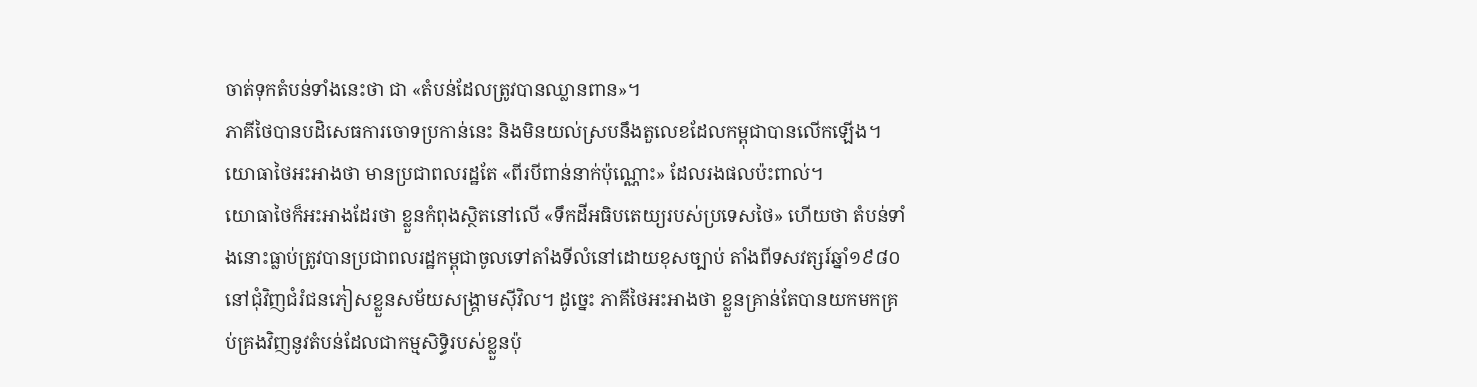ចាត់ទុកតំបន់ទាំងនេះថា ជា «តំបន់ដែលត្រូវបានឈ្លានពាន»។
ភាគីថៃបានបដិសេធការចោទប្រកាន់នេះ និងមិនយល់ស្របនឹងតួលេខដែលកម្ពុជាបានលើកឡើង។ យោធាថៃអះអាងថា មានប្រជាពលរដ្ឋតែ «ពីរបីពាន់នាក់ប៉ុណ្ណោះ» ដែលរងផលប៉ះពាល់។
យោធាថៃក៏អះអាងដែរថា ខ្លួនកំពុងស្ថិតនៅលើ «ទឹកដីអធិបតេយ្យរបស់ប្រទេសថៃ» ហើយថា តំបន់ទាំងនោះធ្លាប់ត្រូវបានប្រជាពលរដ្ឋកម្ពុជាចូលទៅតាំងទីលំនៅដោយខុសច្បាប់ តាំងពីទសវត្សរ៍ឆ្នាំ១៩៨០ នៅជុំវិញជំរំជនភៀសខ្លួនសម័យសង្គ្រាមស៊ីវិល។ ដូច្នេះ ភាគីថៃអះអាងថា ខ្លួនគ្រាន់តែបានយកមកគ្រប់គ្រងវិញនូវតំបន់ដែលជាកម្មសិទ្ធិរបស់ខ្លួនប៉ុ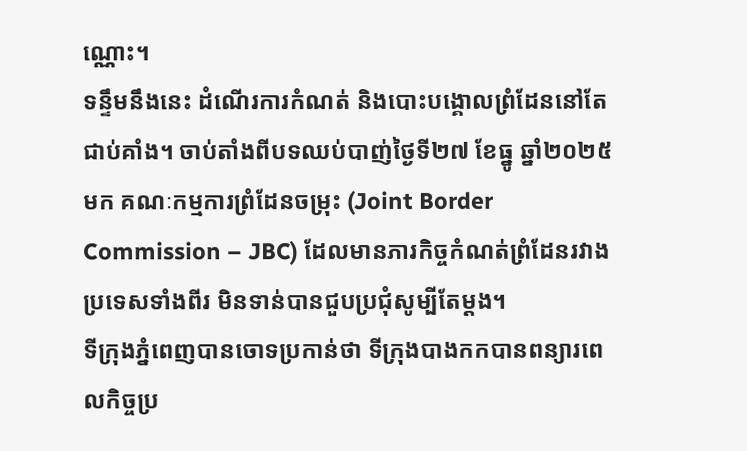ណ្ណោះ។
ទន្ទឹមនឹងនេះ ដំណើរការកំណត់ និងបោះបង្គោលព្រំដែននៅតែជាប់គាំង។ ចាប់តាំងពីបទឈប់បាញ់ថ្ងៃទី២៧ ខែធ្នូ ឆ្នាំ២០២៥ មក គណៈកម្មការព្រំដែនចម្រុះ (Joint Border Commission – JBC) ដែលមានភារកិច្ចកំណត់ព្រំដែនរវាងប្រទេសទាំងពីរ មិនទាន់បានជួបប្រជុំសូម្បីតែម្តង។
ទីក្រុងភ្នំពេញបានចោទប្រកាន់ថា ទីក្រុងបាងកកបានពន្យារពេលកិច្ចប្រ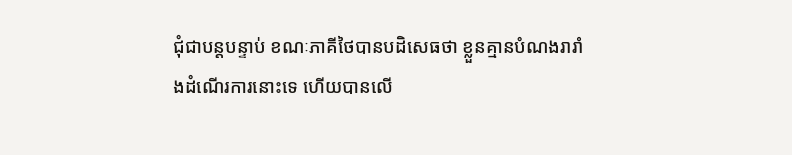ជុំជាបន្តបន្ទាប់ ខណៈភាគីថៃបានបដិសេធថា ខ្លួនគ្មានបំណងរារាំងដំណើរការនោះទេ ហើយបានលើ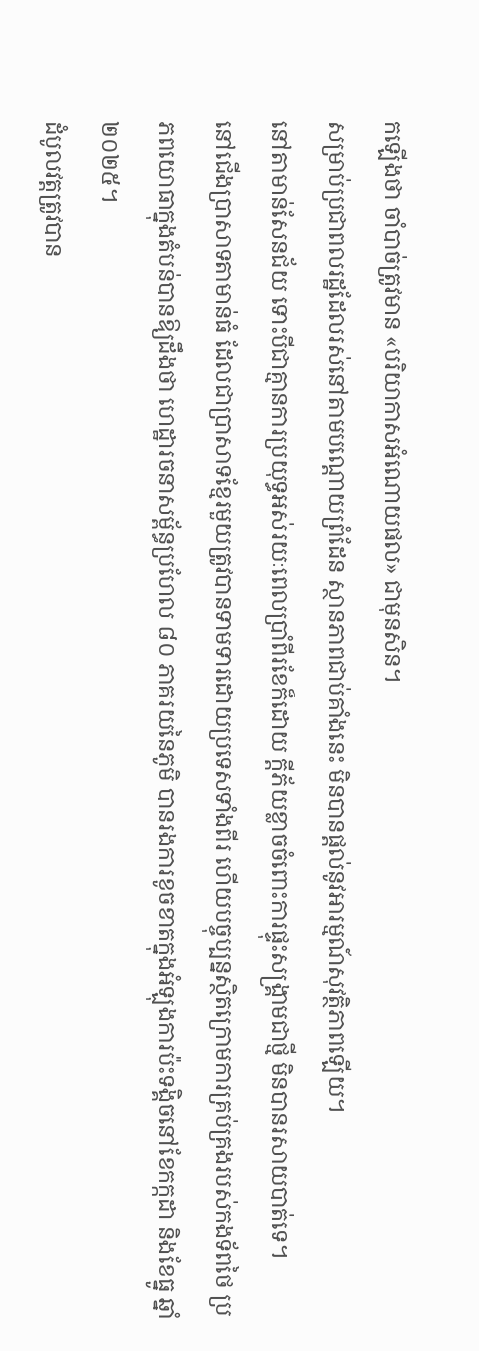កឡើងថា ចាំបាច់ត្រូវមាន «បរិយាកាសអំណោយផល» ជាមុនសិន។
សម្រាប់ប្រជាពលរដ្ឋដែលរស់នៅតាមបណ្តោយព្រំដែន ស្ថានភាពជាប់គាំងនេះ មិនបានផ្តល់នូវអារម្មណ៍សុវត្ថិភាពឡើយ។
នៅតាមាន់សែនជ័យ ទោះបីជាគ្មានការប្រយុទ្ធអស់រយៈពេលប្រាំពីរខែក៏ដោយ ក្តីភ័យខ្លាចចំពោះការផ្ទុះសង្គ្រាមជាថ្មី មិនបានរសាយបាត់ទេ។
នៅជើងប្រាសាទតាមាន់ធំ ដែលជាប្រាសាទខ្មែរមួយត្រូវបានទាមទារដោយប្រទេសទាំងពីរ ហើយបច្ចុប្បន្នស្ថិតក្រោមការគ្រប់គ្រងរបស់កងទ័ពថៃ ប្រភពយោធាក្នុងតំបន់បានឱ្យដឹងថា ហេដ្ឋារចនាសម្ព័ន្ធប្រហែល ៨០ ភាគរយនៃភូមិ បានរងការខូចខាតក្នុងអំឡុងការប៉ះទង្គិចនៅខែកក្កដា និងខែធ្នូ ឆ្នាំ២០២៥។
ដំបូលវត្តត្រូវបាន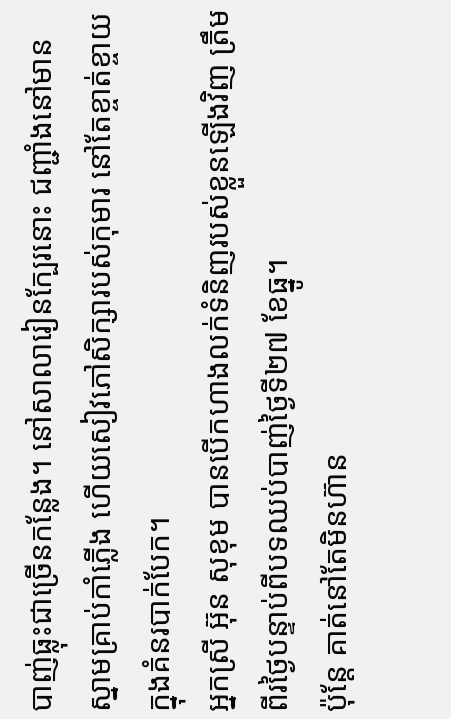បាញ់ធ្លុះជាច្រើនកន្លែង។ នៅសាលារៀនក្បែរនោះ ជញ្ជាំងនៅមានស្នាមគ្រាប់កាំភ្លើង ហើយសៀវភៅសិក្សារបស់កុមារ នៅតែខ្ចាត់ខ្ចាយក្នុងគំនរបាក់បែក។
អ្នកស្រី អ៊ុន សុខុម បានបើកហាងលក់ទំនិញរបស់ខ្លួនឡើងវិញ ត្រឹមពីរថ្ងៃបន្ទាប់ពីបទឈប់បាញ់ថ្ងៃទី២៧ ខែធ្នូ។
ប៉ុន្តែ គាត់នៅតែមិនហ៊ាន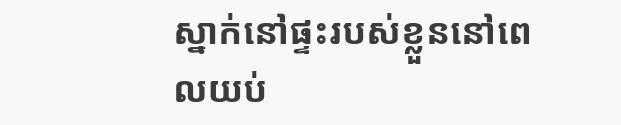ស្នាក់នៅផ្ទះរបស់ខ្លួននៅពេលយប់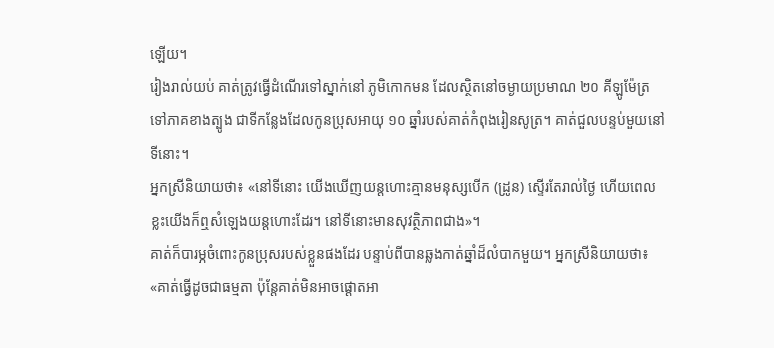ឡើយ។
រៀងរាល់យប់ គាត់ត្រូវធ្វើដំណើរទៅស្នាក់នៅ ភូមិកោកមន ដែលស្ថិតនៅចម្ងាយប្រមាណ ២០ គីឡូម៉ែត្រទៅភាគខាងត្បូង ជាទីកន្លែងដែលកូនប្រុសអាយុ ១០ ឆ្នាំរបស់គាត់កំពុងរៀនសូត្រ។ គាត់ជួលបន្ទប់មួយនៅទីនោះ។
អ្នកស្រីនិយាយថា៖ «នៅទីនោះ យើងឃើញយន្តហោះគ្មានមនុស្សបើក (ដ្រូន) ស្ទើរតែរាល់ថ្ងៃ ហើយពេលខ្លះយើងក៏ឮសំឡេងយន្តហោះដែរ។ នៅទីនោះមានសុវត្ថិភាពជាង»។
គាត់ក៏បារម្ភចំពោះកូនប្រុសរបស់ខ្លួនផងដែរ បន្ទាប់ពីបានឆ្លងកាត់ឆ្នាំដ៏លំបាកមួយ។ អ្នកស្រីនិយាយថា៖ «គាត់ធ្វើដូចជាធម្មតា ប៉ុន្តែគាត់មិនអាចផ្តោតអា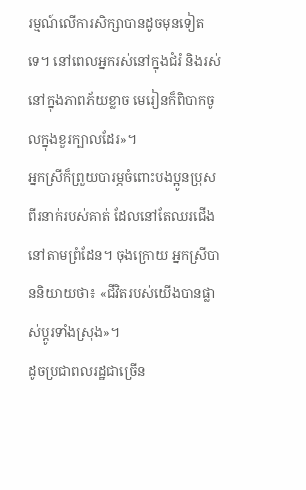រម្មណ៍លើការសិក្សាបានដូចមុនទៀតទេ។ នៅពេលអ្នករស់នៅក្នុងជំរំ និងរស់នៅក្នុងភាពភ័យខ្លាច មេរៀនក៏ពិបាកចូលក្នុងខួរក្បាលដែរ»។
អ្នកស្រីក៏ព្រួយបារម្ភចំពោះបងប្អូនប្រុសពីរនាក់របស់គាត់ ដែលនៅតែឈរជើងនៅតាមព្រំដែន។ ចុងក្រោយ អ្នកស្រីបាននិយាយថា៖ «ជីវិតរបស់យើងបានផ្លាស់ប្តូរទាំងស្រុង»។
ដូចប្រជាពលរដ្ឋជាច្រើន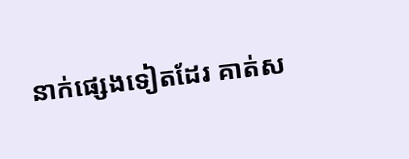នាក់ផ្សេងទៀតដែរ គាត់ស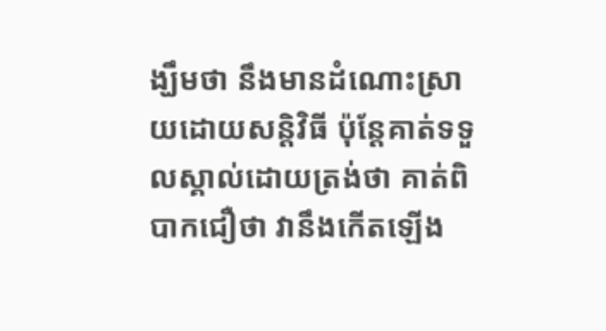ង្ឃឹមថា នឹងមានដំណោះស្រាយដោយសន្តិវិធី ប៉ុន្តែគាត់ទទួលស្គាល់ដោយត្រង់ថា គាត់ពិបាកជឿថា វានឹងកើតឡើង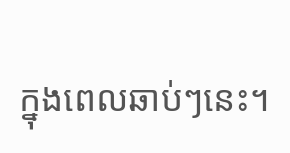ក្នុងពេលឆាប់ៗនេះ។